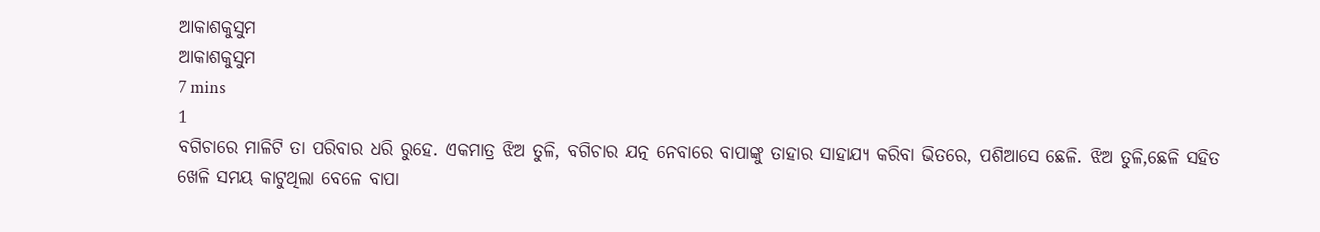ଆକାଶକୁସୁମ
ଆକାଶକୁସୁମ
7 mins
1
ବଗିଚାରେ ମାଳିଟି ତା ପରିବାର ଧରି ରୁହେ. ଏକମାତ୍ର ଝିଅ ତୁଳି, ବଗିଚାର ଯତ୍ନ ନେବାରେ ବାପାଙ୍କୁ ତାହାର ସାହାଯ୍ୟ କରିବା ଭିତରେ, ପଶିଆସେ ଛେଳି. ଝିଅ ତୁଳି,ଛେଳି ସହିତ ଖେଳି ସମୟ କାଟୁଥିଲା ବେଳେ ବାପା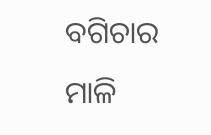ବଗିଚାର ମାଳି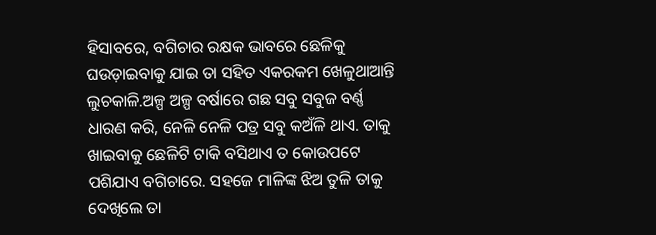ହିସାବରେ, ବଗିଚାର ରକ୍ଷକ ଭାବରେ ଛେଳିକୁ ଘଉଡ଼ାଇବାକୁ ଯାଇ ତା ସହିତ ଏକରକମ ଖେଳୁଥାଆନ୍ତି ଲୁଚକାଳି.ଅଳ୍ପ ଅଳ୍ପ ବର୍ଷାରେ ଗଛ ସବୁ ସବୁଜ ବର୍ଣ୍ଣ ଧାରଣ କରି, ନେଳି ନେଳି ପତ୍ର ସବୁ କଅଁଳି ଥାଏ. ତାକୁ ଖାଇବାକୁ ଛେଳିଟି ଟାକି ବସିଥାଏ ତ କୋଉପଟେ ପଶିଯାଏ ବଗିଚାରେ. ସହଜେ ମାଳିଙ୍କ ଝିଅ ତୁଳି ତାକୁ ଦେଖିଲେ ତା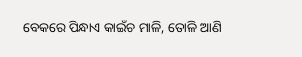ବେକରେ ପିନ୍ଧାଏ କାଇଁଚ ମାଳି, ତୋଳି ଆଣି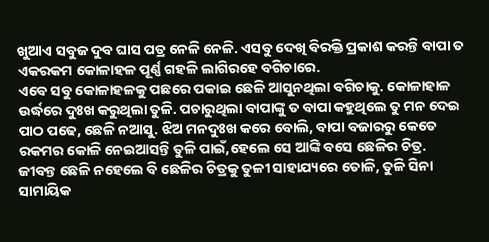ଖୁଆଏ ସବୁଜ ଦୁବ ଘାସ ପତ୍ର ନେଳି ନେଳି. ଏସବୁ ଦେଖି ବିରକ୍ତି ପ୍ରକାଶ କରନ୍ତି ବାପା ତ ଏକରକମ କୋଳାହଳ ପୂର୍ଣ୍ଣ ଗହଳି ଲାଗିରହେ ବଗିଚାରେ.
ଏବେ ସବୁ କୋଳାହଳକୁ ପଛରେ ପକାଇ ଛେଳି ଆସୁନଥିଲା ବଗିଚାକୁ. କୋଳାହାଳ ଉର୍ଦ୍ଧରେ ଦୁଃଖ କରୁଥିଲା ତୁଳି. ପଚାରୁଥିଲା ବାପାଙ୍କୁ ତ ବାପା କହୁଥିଲେ ତୁ ମନ ଦେଇ ପାଠ ପଢେ, ଛେଳି ନଆସୁ. ଝିଅ ମନଦୁଃଖ କରେ ବୋଲି, ବାପା ବଜାରରୁ କେତେ ରକମର କୋଳି ନେଇଆସନ୍ତି ତୁଳି ପାଇଁ,ହେଲେ ସେ ଆଙ୍କି ବସେ ଛେଳିର ଚିତ୍ର. ଜୀବନ୍ତ ଛେଳି ନହେଲେ ବି ଛେଳିର ଚିତ୍ରକୁ ତୁଳୀ ସାହାଯ୍ୟରେ ତୋଳି, ତୁଳି ସିନା ସାମାୟିକ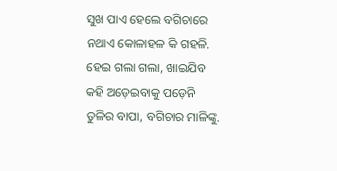ସୁଖ ପାଏ ହେଲେ ବଗିଚାରେ ନଥାଏ କୋଳାହଳ କି ଗହଳି. ହେଇ ଗଲା ଗଲା, ଖାଇଯିବ କହି ଅଡ଼େଇବାକୁ ପଡ଼େନି ତୁଳିର ବାପା, ବଗିଚାର ମାଳିଙ୍କୁ.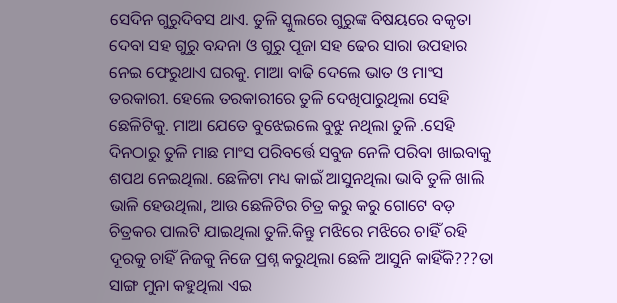ସେଦିନ ଗୁରୁଦିବସ ଥାଏ. ତୁଳି ସ୍କୁଲରେ ଗୁରୁଙ୍କ ବିଷୟରେ ବକୃତା ଦେବା ସହ ଗୁରୁ ବନ୍ଦନା ଓ ଗୁରୁ ପୂଜା ସହ ଢେର ସାରା ଉପହାର ନେଇ ଫେରୁଥାଏ ଘରକୁ. ମାଆ ବାଢି ଦେଲେ ଭାତ ଓ ମାଂସ ତରକାରୀ. ହେଲେ ତରକାରୀରେ ତୁଳି ଦେଖିପାରୁଥିଲା ସେହି ଛେଳିଟିକୁ. ମାଆ ଯେତେ ବୁଝେଇଲେ ବୁଝୁ ନଥିଲା ତୁଳି .ସେହି ଦିନଠାରୁ ତୁଳି ମାଛ ମାଂସ ପରିବର୍ତ୍ତେ ସବୁଜ ନେଳି ପରିବା ଖାଇବାକୁ ଶପଥ ନେଇଥିଲା. ଛେଳିଟା ମଧ୍ୟ କାଇଁ ଆସୁନଥିଲା ଭାବି ତୁଳି ଖାଲି ଭାଳି ହେଉଥିଲା, ଆଉ ଛେଳିଟିର ଚିତ୍ର କରୁ କରୁ ଗୋଟେ ବଡ଼ ଚିତ୍ରକର ପାଲଟି ଯାଇଥିଲା ତୁଳି.କିନ୍ତୁ ମଝିରେ ମଝିରେ ଚାହିଁ ରହି ଦୂରକୁ ଚାହିଁ ନିଜକୁ ନିଜେ ପ୍ରଶ୍ନ କରୁଥିଲା ଛେଳି ଆସୁନି କାହିଁକି???ତା ସାଙ୍ଗ ମୁନା କହୁଥିଲା ଏଇ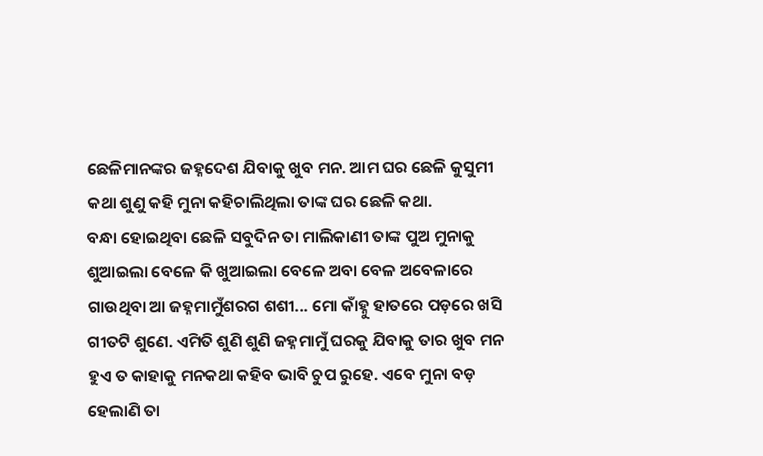ଛେଳିମାନଙ୍କର ଜହ୍ନଦେଶ ଯିବାକୁ ଖୁବ ମନ. ଆମ ଘର ଛେଳି କୁସୁମୀ କଥା ଶୁଣୁ କହି ମୁନା କହିଚାଲିଥିଲା ତାଙ୍କ ଘର ଛେଳି କଥା.
ବନ୍ଧା ହୋଇଥିବା ଛେଳି ସବୁଦିନ ତା ମାଲିକାଣୀ ତାଙ୍କ ପୁଅ ମୁନାକୁ ଶୁଆଇଲା ବେଳେ କି ଖୁଆଇଲା ବେଳେ ଅବା ବେଳ ଅବେଳାରେ ଗାଉଥିବା ଆ ଜହ୍ନମାମୁଁଶରଗ ଶଶୀ... ମୋ କାଁହ୍ନୁ ହାତରେ ପଡ଼ରେ ଖସି ଗୀତଟି ଶୁଣେ. ଏମିତି ଶୁଣି ଶୁଣି ଜହ୍ନମାମୁଁ ଘରକୁ ଯିବାକୁ ତାର ଖୁବ ମନ ହୁଏ ତ କାହାକୁ ମନକଥା କହିବ ଭାବି ଚୁପ ରୁହେ. ଏବେ ମୁନା ବଡ଼ ହେଲାଣି ତା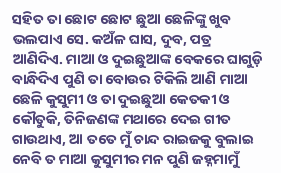ସହିତ ତା ଛୋଟ ଛୋଟ ଛୁଆ ଛେଳିଙ୍କୁ ଖୁବ ଭଲପାଏ ସେ. କଅଁଳ ଘାସ, ଦୁବ, ପତ୍ର ଆଣିଦିଏ. ମାଆ ଓ ଦୁଇଛୁଆଙ୍କ ବେକରେ ଘାଗୁଡ଼ି ବାନ୍ଧିଦିଏ ପୁଣି ତା ବୋଉର ଟିକିଲି ଆଣି ମାଆ ଛେଳି କୁସୁମୀ ଓ ତା ଦୁଇଛୁଆ କେତକୀ ଓ କୌତୁକି, ତିନିଜଣଙ୍କ ମଥାରେ ଦେଇ ଗୀତ ଗାଉଥାଏ, ଆ ତତେ ମୁଁ ଚାନ୍ଦ ରାଇଜକୁ ବୁଲାଇ ନେବି ତ ମାଆ କୁସୁମୀର ମନ ପୁଣି ଜହ୍ନମାମୁଁ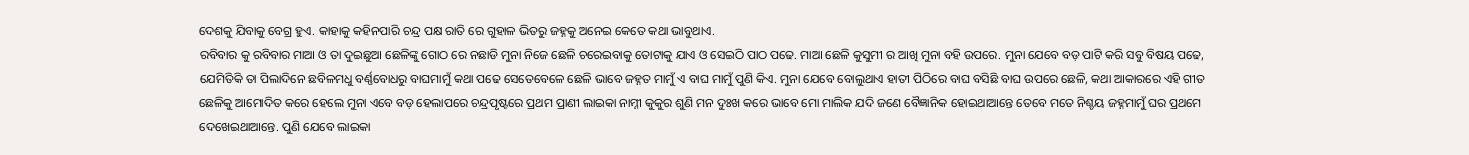ଦେଶକୁ ଯିବାକୁ ବେଗ୍ର ହୁଏ. କାହାକୁ କହିନପାରି ଚନ୍ଦ୍ର ପକ୍ଷ ରାତି ରେ ଗୁହାଳ ଭିତରୁ ଜହ୍ନକୁ ଅନେଇ କେତେ କଥା ଭାବୁଥାଏ.
ରବିବାର କୁ ରବିବାର ମାଆ ଓ ତା ଦୁଇଛୁଆ ଛେଳିଙ୍କୁ ଗୋଠ ରେ ନଛାଡି ମୁନା ନିଜେ ଛେଳି ଚରେଇବାକୁ ତୋଟାକୁ ଯାଏ ଓ ସେଇଠି ପାଠ ପଢେ. ମାଆ ଛେଳି କୁସୁମୀ ର ଆଖି ମୁନା ବହି ଉପରେ. ମୁନା ଯେବେ ବଡ଼ ପାଟି କରି ସବୁ ବିଷୟ ପଢେ, ଯେମିତିକି ତା ପିଲାଦିନେ ଛବିଳମଧୁ ବର୍ଣ୍ଣବୋଧରୁ ବାଘମାମୁଁ କଥା ପଢେ ସେତେବେଳେ ଛେଳି ଭାବେ ଜହ୍ନତ ମାମୁଁ ଏ ବାଘ ମାମୁଁ ପୁଣି କିଏ. ମୁନା ଯେବେ ବୋଲୁଥାଏ ହାତୀ ପିଠିରେ ବାଘ ବସିଛି ବାଘ ଉପରେ ଛେଳି, କଥା ଆକାରରେ ଏହି ଗୀତ ଛେଳିକୁ ଆମୋଦିତ କରେ ହେଲେ ମୁନା ଏବେ ବଡ଼ ହେଲାପରେ ଚନ୍ଦ୍ରପୃଷ୍ଟରେ ପ୍ରଥମ ପ୍ରାଣୀ ଲାଇକା ନାମ୍ନୀ କୁକୁର ଶୁଣି ମନ ଦୁଃଖ କରେ ଭାବେ ମୋ ମାଲିକ ଯଦି ଜଣେ ବୈଜ୍ଞାନିକ ହୋଇଥାଆନ୍ତେ ତେବେ ମତେ ନିଶ୍ଚୟ ଜହ୍ନମାମୁଁ ଘର ପ୍ରଥମେ ଦେଖେଇଥାଆନ୍ତେ. ପୁଣି ଯେବେ ଲାଇକା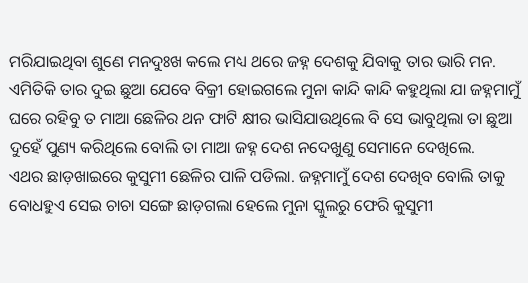ମରିଯାଇଥିବା ଶୁଣେ ମନଦୁଃଖ କଲେ ମଧ୍ୟ ଥରେ ଜହ୍ନ ଦେଶକୁ ଯିବାକୁ ତାର ଭାରି ମନ. ଏମିତିକି ତାର ଦୁଇ ଛୁଆ ଯେବେ ବିକ୍ରୀ ହୋଇଗଲେ ମୁନା କାନ୍ଦି କାନ୍ଦି କହୁଥିଲା ଯା ଜହ୍ନମାମୁଁ ଘରେ ରହିବୁ ତ ମାଆ ଛେଳିର ଥନ ଫାଟି କ୍ଷୀର ଭାସିଯାଉଥିଲେ ବି ସେ ଭାବୁଥିଲା ତା ଛୁଆ ଦୁହେଁ ପୁଣ୍ୟ କରିଥିଲେ ବୋଲି ତା ମାଆ ଜହ୍ନ ଦେଶ ନଦେଖୁଣୁ ସେମାନେ ଦେଖିଲେ.
ଏଥର ଛାଡ଼ଖାଇରେ କୁସୁମୀ ଛେଳିର ପାଳି ପଡିଲା. ଜହ୍ନମାମୁଁ ଦେଶ ଦେଖିବ ବୋଲି ତାକୁ ବୋଧହୁଏ ସେଇ ଚାଚା ସଙ୍ଗେ ଛାଡ଼ଗଲା ହେଲେ ମୁନା ସ୍କୁଲରୁ ଫେରି କୁସୁମୀ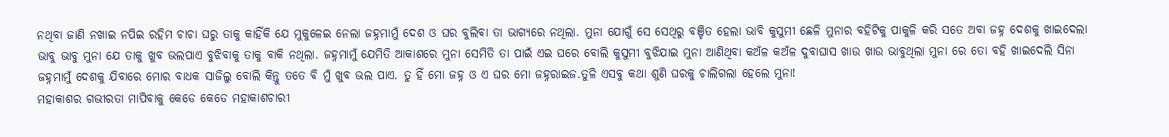ନଥିବା ଜାଣି ନଖାଇ ନପିଇ ରହିମ ଚାଚା ଘରୁ ତାକୁ କାହିଁକି ଯେ ମୁକୁଳେଇ ନେଲା ଜହ୍ନମାମୁଁ ଦେଶ ଓ ଘର ବୁଲିବା ତା ଭାଗ୍ୟରେ ନଥିଲା. ମୁନା ଯୋଗୁଁ ସେ ସେଥିରୁ ବଞ୍ଚିତ ହେଲା ଭାବି କୁସୁମୀ ଛେଳି ମୁନାର ବହିଟିକୁ ପାକୁଳି କରି ସତେ ଅବା ଜହ୍ନ ଦେଶକୁ ଖାଇଦେଲା ଭାବୁ ଭାବୁ ମୁନା ଯେ ତାକୁ ଖୁବ ଭଲପାଏ ବୁଝିବାକୁ ତାକୁ ବାକି ନଥିଲା. ଜହ୍ନମାମୁଁ ଯେମିତି ଆକାଶରେ ମୁନା ସେମିତି ତା ପାଇଁ ଏଇ ଘରେ ବୋଲି କୁସୁମୀ ବୁଝିଯାଇ ମୁନା ଆଣିଥିବା କଅଁଳ କଅଁଳ ଦୁବାଘାସ ଖାଉ ଖାଉ ଭାବୁଥିଲା ମୁନା ରେ ତୋ ବହି ଖାଇଦେଲି ସିନା ଜହ୍ନମାମୁଁ ଦେଶକୁ ଯିବାରେ ମୋର ବାଧକ ସାଜିଲୁ ବୋଲି କିନ୍ତୁ ତତେ ବି ମୁଁ ଖୁବ ଭଲ ପାଏ. ତୁ ହିଁ ମୋ ଜହ୍ନ ଓ ଏ ଘର ମୋ ଜହ୍ନରାଇଜ.ତୁଳି ଏସବୁ କଥା ଶୁଣି ଘରକୁ ଚାଲିଗଲା ହେଲେ ମୁନା!
ମହାକାଶର ଗଭୀରତା ମାପିବାକୁ କେଡେ କେଡେ ମହାକାଶଚାରୀ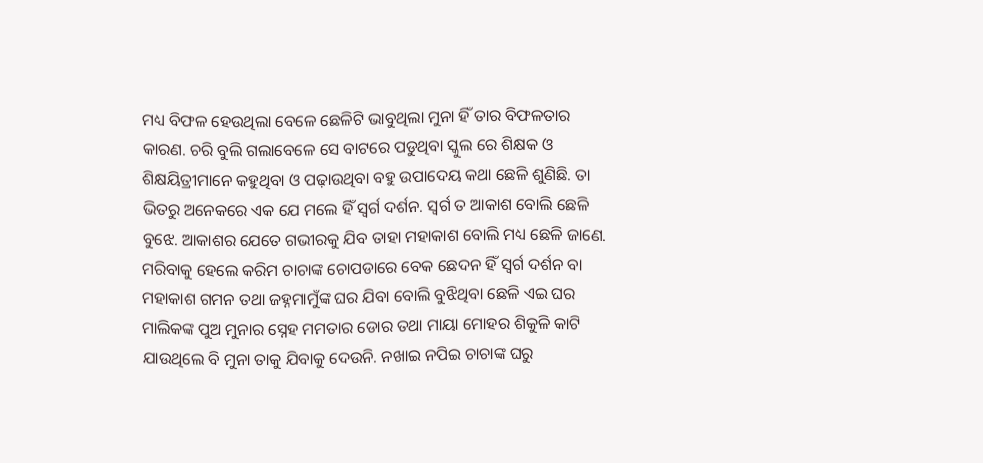ମଧ୍ୟ ବିଫଳ ହେଉଥିଲା ବେଳେ ଛେଳିଟି ଭାବୁଥିଲା ମୁନା ହିଁ ତାର ବିଫଳତାର କାରଣ. ଚରି ବୁଲି ଗଲାବେଳେ ସେ ବାଟରେ ପଡୁଥିବା ସ୍କୁଲ ରେ ଶିକ୍ଷକ ଓ ଶିକ୍ଷୟିତ୍ରୀମାନେ କହୁଥିବା ଓ ପଢ଼ାଉଥିବା ବହୁ ଉପାଦେୟ କଥା ଛେଳି ଶୁଣିଛି. ତା ଭିତରୁ ଅନେକରେ ଏକ ଯେ ମଲେ ହିଁ ସ୍ୱର୍ଗ ଦର୍ଶନ. ସ୍ୱର୍ଗ ତ ଆକାଶ ବୋଲି ଛେଳି ବୁଝେ. ଆକାଶର ଯେତେ ଗଭୀରକୁ ଯିବ ତାହା ମହାକାଶ ବୋଲି ମଧ୍ୟ ଛେଳି ଜାଣେ. ମରିବାକୁ ହେଲେ କରିମ ଚାଚାଙ୍କ ଚୋପଡାରେ ବେକ ଛେଦନ ହିଁ ସ୍ୱର୍ଗ ଦର୍ଶନ ବା ମହାକାଶ ଗମନ ତଥା ଜହ୍ନମାମୁଁଙ୍କ ଘର ଯିବା ବୋଲି ବୁଝିଥିବା ଛେଳି ଏଇ ଘର ମାଲିକଙ୍କ ପୁଅ ମୁନାର ସ୍ନେହ ମମତାର ଡୋର ତଥା ମାୟା ମୋହର ଶିକୁଳି କାଟି ଯାଉଥିଲେ ବି ମୁନା ତାକୁ ଯିବାକୁ ଦେଉନି. ନଖାଇ ନପିଇ ଚାଚାଙ୍କ ଘରୁ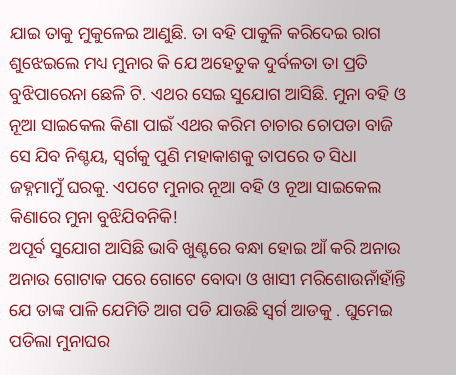ଯାଇ ତାକୁ ମୁକୁଳେଇ ଆଣୁଛି. ତା ବହି ପାକୁଳି କରିଦେଇ ରାଗ ଶୁଝେଇଲେ ମଧ୍ୟ ମୁନାର କି ଯେ ଅହେତୁକ ଦୁର୍ବଳତା ତା ପ୍ରତି ବୁଝିପାରେନା ଛେଳି ଟି. ଏଥର ସେଇ ସୁଯୋଗ ଆସିଛି. ମୁନା ବହି ଓ ନୂଆ ସାଇକେଲ କିଣା ପାଇଁ ଏଥର କରିମ ଚାଚାର ଚୋପଡା ବାଜି ସେ ଯିବ ନିଶ୍ଚୟ, ସ୍ୱର୍ଗକୁ ପୁଣି ମହାକାଶକୁ ତାପରେ ତ ସିଧା ଜହ୍ନମାମୁଁ ଘରକୁ. ଏପଟେ ମୁନାର ନୂଆ ବହି ଓ ନୂଆ ସାଇକେଲ କିଣାରେ ମୁନା ବୁଝିଯିବନିକି!
ଅପୂର୍ବ ସୁଯୋଗ ଆସିଛି ଭାବି ଖୁଣ୍ଟରେ ବନ୍ଧା ହୋଇ ଆଁ କରି ଅନାଉ ଅନାଉ ଗୋଟାକ ପରେ ଗୋଟେ ବୋଦା ଓ ଖାସୀ ମରିଶୋଉନାଁହାଁନ୍ତି ଯେ ତାଙ୍କ ପାଳି ଯେମିତି ଆଗ ପଡି ଯାଉଛି ସ୍ୱର୍ଗ ଆଡକୁ . ଘୁମେଇ ପଡିଲା ମୁନାଘର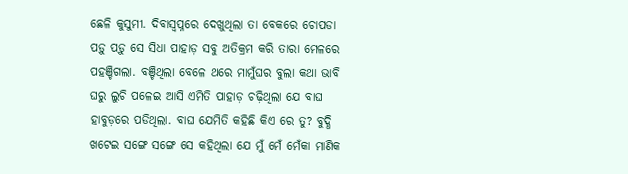ଛେଳି କୁସୁମୀ. ଦିବାସ୍ବପ୍ନରେ ଦେଖୁଥିଲା ତା ବେକରେ ଚୋପଡା ପଡ଼ୁ ପଡ଼ୁ ସେ ସିଧା ପାହାଡ଼ ସବୁ ଅତିକ୍ରମ କରି ତାରା ମେଳରେ ପହଞ୍ଚିଗଲା. ବଞ୍ଚିଥିଲା ବେଳେ ଥରେ ମାମୁଁଘର ବୁଲା କଥା ଭାବି ଘରୁ ଲୁଚି ପଳେଇ ଆସି ଏମିତି ପାହାଡ଼ ଚଢ଼ିଥିଲା ଯେ ବାଘ ହାବୁଡ଼ରେ ପଡିଥିଲା. ବାଘ ଯେମିତି କହିଛି କିଏ ରେ ତୁ? ବୁଦ୍ଧି ଖଟେଇ ସଙ୍ଗେ ସଙ୍ଗେ ସେ କହିଥିଲା ଯେ ମୁଁ ମେଁ ମେଁକା ମାଣିକ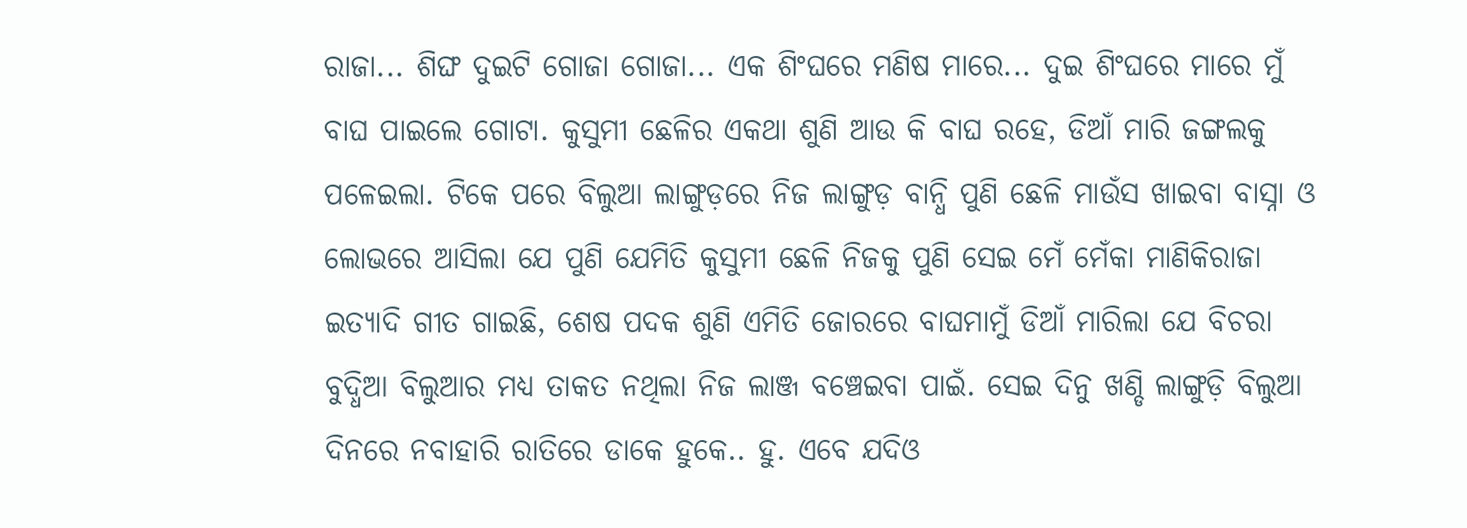ରାଜା... ଶିଙ୍ଘ ଦୁଇଟି ଗୋଜା ଗୋଜା... ଏକ ଶିଂଘରେ ମଣିଷ ମାରେ... ଦୁଇ ଶିଂଘରେ ମାରେ ମୁଁ ବାଘ ପାଇଲେ ଗୋଟା. କୁସୁମୀ ଛେଳିର ଏକଥା ଶୁଣି ଆଉ କି ବାଘ ରହେ, ଡିଆଁ ମାରି ଜଙ୍ଗଲକୁ ପଳେଇଲା. ଟିକେ ପରେ ବିଲୁଆ ଲାଙ୍ଗୁଡ଼ରେ ନିଜ ଲାଙ୍ଗୁଡ଼ ବାନ୍ଧି ପୁଣି ଛେଳି ମାଉଁସ ଖାଇବା ବାସ୍ନା ଓ ଲୋଭରେ ଆସିଲା ଯେ ପୁଣି ଯେମିତି କୁସୁମୀ ଛେଳି ନିଜକୁ ପୁଣି ସେଇ ମେଁ ମେଁକା ମାଣିକିରାଜା ଇତ୍ୟାଦି ଗୀତ ଗାଇଛି, ଶେଷ ପଦକ ଶୁଣି ଏମିତି ଜୋରରେ ବାଘମାମୁଁ ଡିଆଁ ମାରିଲା ଯେ ବିଚରା ବୁଦ୍ଧିଆ ବିଲୁଆର ମଧ୍ୟ ତାକତ ନଥିଲା ନିଜ ଲାଞ୍ଜ ବଞ୍ଚେଇବା ପାଇଁ. ସେଇ ଦିନୁ ଖଣ୍ଡି ଲାଙ୍ଗୁଡ଼ି ବିଲୁଆ ଦିନରେ ନବାହାରି ରାତିରେ ଡାକେ ହୁକେ.. ହୁ. ଏବେ ଯଦିଓ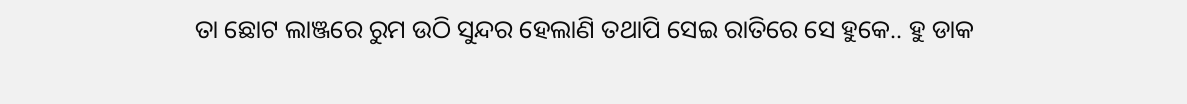ତା ଛୋଟ ଲାଞ୍ଜରେ ରୁମ ଉଠି ସୁନ୍ଦର ହେଲାଣି ତଥାପି ସେଇ ରାତିରେ ସେ ହୁକେ.. ହୁ ଡାକ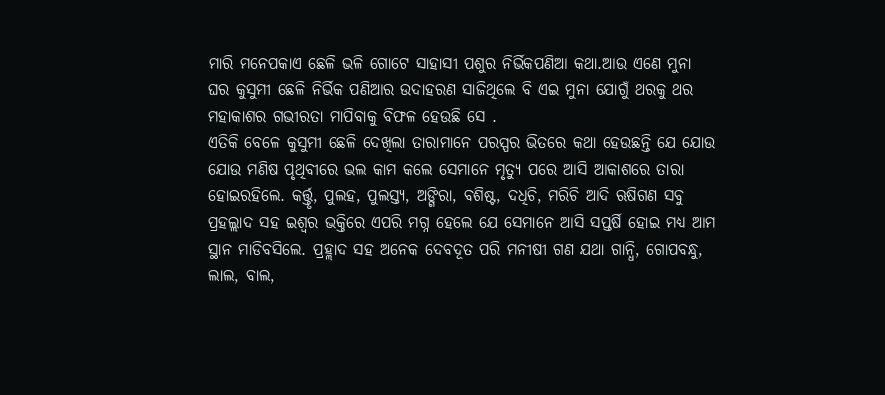ମାରି ମନେପକାଏ ଛେଳି ଭଳି ଗୋଟେ ସାହାସୀ ପଶୁର ନିର୍ଭିକପଣିଆ କଥା.ଆଉ ଏଣେ ମୁନା ଘର କୁସୁମୀ ଛେଳି ନିର୍ଭିକ ପଣିଆର ଉଦାହରଣ ସାଜିଥିଲେ ବି ଏଇ ମୁନା ଯୋଗୁଁ ଥରକୁ ଥର ମହାକାଶର ଗଭୀରତା ମାପିବାକୁ ବିଫଳ ହେଉଛି ସେ .
ଏତିକି ବେଳେ କୁସୁମୀ ଛେଳି ଦେଖିଲା ତାରାମାନେ ପରସ୍ପର ଭିତରେ କଥା ହେଉଛନ୍ତି ଯେ ଯୋଉ ଯୋଉ ମଣିଷ ପୃଥିବୀରେ ଭଲ କାମ କଲେ ସେମାନେ ମୃତ୍ୟୁ ପରେ ଆସି ଆକାଶରେ ତାରା ହୋଇରହିଲେ. କର୍ତ୍ତ୍ତୃ, ପୁଲହ, ପୁଲସ୍ତ୍ୟ, ଅଙ୍ଗିରା, ବଶିଷ୍ଟ, ଦଧିଚି, ମରିଚି ଆଦି ଋଷିଗଣ ସବୁ ପ୍ରହଲ୍ଲାଦ ସହ ଇଶ୍ୱର ଭକ୍ତିରେ ଏପରି ମଗ୍ନ ହେଲେ ଯେ ସେମାନେ ଆସି ସପ୍ତର୍ଷି ହୋଇ ମଧ୍ୟ ଆମ ସ୍ଥାନ ମାଡିବସିଲେ. ପ୍ରହ୍ଲାଦ ସହ ଅନେକ ଦେବଦୂତ ପରି ମନୀଷୀ ଗଣ ଯଥା ଗାନ୍ଧି, ଗୋପବନ୍ଧୁ, ଲାଲ, ବାଲ,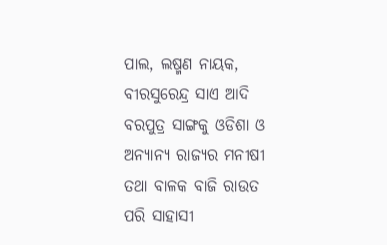ପାଲ, ଲଷ୍ମଣ ନାୟକ, ବୀରସୁରେନ୍ଦ୍ର ସାଏ ଆଦି ବରପୁତ୍ର ସାଙ୍ଗକୁ ଓଡିଶା ଓ ଅନ୍ୟାନ୍ୟ ରାଜ୍ୟର ମନୀଷୀ ତଥା ବାଳକ ବାଜି ରାଉତ ପରି ସାହାସୀ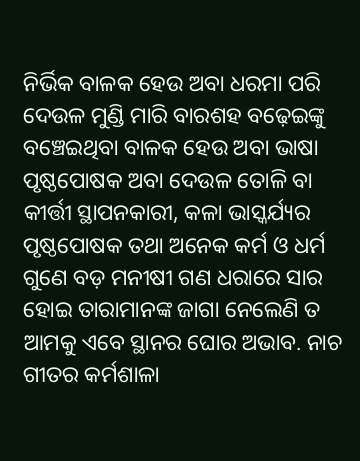ନିର୍ଭିକ ବାଳକ ହେଉ ଅବା ଧରମା ପରି ଦେଉଳ ମୁଣ୍ଡି ମାରି ବାରଶହ ବଢ଼େଇଙ୍କୁ ବଞ୍ଚେଇଥିବା ବାଳକ ହେଉ ଅବା ଭାଷା ପୃଷ୍ଠପୋଷକ ଅବା ଦେଉଳ ତୋଳି ବା କୀର୍ତ୍ତୀ ସ୍ଥାପନକାରୀ, କଳା ଭାସ୍କର୍ଯ୍ୟର ପୃଷ୍ଠପୋଷକ ତଥା ଅନେକ କର୍ମ ଓ ଧର୍ମ ଗୁଣେ ବଡ଼ ମନୀଷୀ ଗଣ ଧରାରେ ସାର ହୋଇ ତାରାମାନଙ୍କ ଜାଗା ନେଲେଣି ତ ଆମକୁ ଏବେ ସ୍ଥାନର ଘୋର ଅଭାବ. ନାଚ ଗୀତର କର୍ମଶାଳା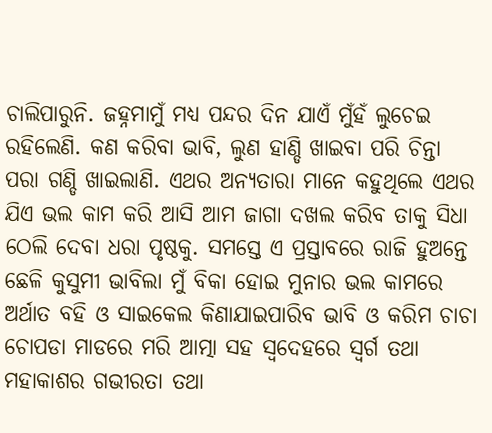ଚାଲିପାରୁନି. ଜହ୍ନମାମୁଁ ମଧ୍ୟ ପନ୍ଦର ଦିନ ଯାଏଁ ମୁଁହଁ ଲୁଚେଇ ରହିଲେଣି. କଣ କରିବା ଭାବି, ଲୁଣ ହାଣ୍ଡି ଖାଇବା ପରି ଚିନ୍ତା ପରା ଗଣ୍ଡି ଖାଇଲାଣି. ଏଥର ଅନ୍ୟତାରା ମାନେ କହୁଥିଲେ ଏଥର ଯିଏ ଭଲ କାମ କରି ଆସି ଆମ ଜାଗା ଦଖଲ କରିବ ତାକୁ ସିଧା ଠେଲି ଦେବା ଧରା ପୃଷ୍ଠକୁ. ସମସ୍ତେ ଏ ପ୍ରସ୍ତାବରେ ରାଜି ହୁଅନ୍ତେ ଛେଳି କୁସୁମୀ ଭାବିଲା ମୁଁ ବିକା ହୋଇ ମୁନାର ଭଲ କାମରେ ଅର୍ଥାତ ବହି ଓ ସାଇକେଲ କିଣାଯାଇପାରିବ ଭାବି ଓ କରିମ ଚାଚା ଚୋପଡା ମାଡରେ ମରି ଆତ୍ମା ସହ ସ୍ବଦେହରେ ସ୍ୱର୍ଗ ତଥା ମହାକାଶର ଗଭୀରତା ତଥା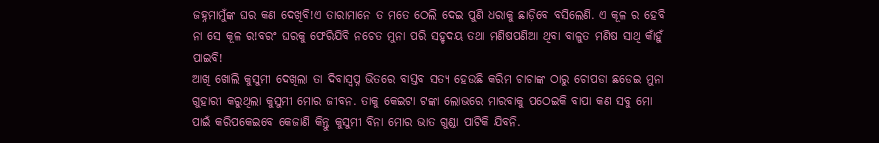ଜହ୍ନମାମୁଁଙ୍କ ଘର କଣ ଦେଖିବି!ଏ ତାରାମାନେ ତ ମତେ ଠେଲି ଦେଇ ପୁଣି ଧରାକୁ ଛାଡ଼ିବେ ବସିଲେଣି. ଏ କୂଳ ର ହେବି ନା ସେ କୂଳ ର!ବରଂ ଘରକୁ ଫେରିଯିବି ନଚେତ ମୁନା ପରି ସହୃଦୟ ତଥା ମଣିଷପଣିଆ ଥିବା ବାଳୁତ ମଣିଷ ସାଥି କାଁହୁଁ ପାଇବି!
ଆଖି ଖୋଲି କୁସୁମୀ ଦେଖିଲା ତା ଦିବାସ୍ବପ୍ନ ଭିତରେ ବାସ୍ତବ ସତ୍ୟ ହେଉଛି କରିମ ଚାଚାଙ୍କ ଠାରୁ ଚୋପଡା ଛଡେଇ ମୁନା ଗୁହାରୀ କରୁଥିଲା କୁସୁମୀ ମୋର ଜୀବନ. ତାକୁ କେଇଟା ଟଙ୍କା ଲୋଭରେ ମାରବାକୁ ପଠେଇକି ବାପା କଣ ସବୁ ମୋ ପାଇଁ କରିପକେଇବେ କେଜାଣି କିନ୍ତୁ କୁସୁମୀ ବିନା ମୋର ଭାତ ଗୁଣ୍ଡା ପାଟିକି ଯିବନି.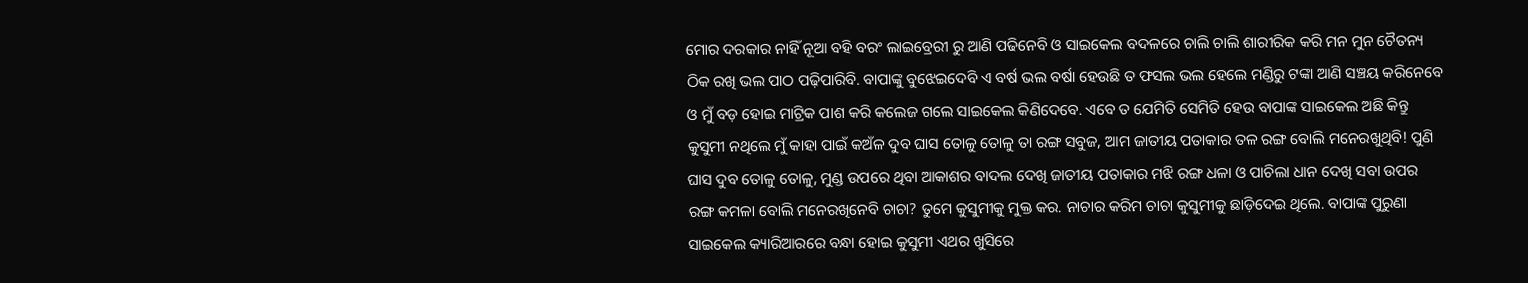ମୋର ଦରକାର ନାହିଁ ନୂଆ ବହି ବରଂ ଲାଇବ୍ରେରୀ ରୁ ଆଣି ପଢିନେବି ଓ ସାଇକେଲ ବଦଳରେ ଚାଲି ଚାଲି ଶାରୀରିକ କରି ମନ ମୁନ ଚୈତନ୍ୟ ଠିକ ରଖି ଭଲ ପାଠ ପଢ଼ିପାରିବି. ବାପାଙ୍କୁ ବୁଝେଇଦେବି ଏ ବର୍ଷ ଭଲ ବର୍ଷା ହେଉଛି ତ ଫସଲ ଭଲ ହେଲେ ମଣ୍ଡିରୁ ଟଙ୍କା ଆଣି ସଞ୍ଚୟ କରିନେବେ ଓ ମୁଁ ବଡ଼ ହୋଇ ମାଟ୍ରିକ ପାଶ କରି କଲେଜ ଗଲେ ସାଇକେଲ କିଣିଦେବେ. ଏବେ ତ ଯେମିତି ସେମିତି ହେଉ ବାପାଙ୍କ ସାଇକେଲ ଅଛି କିନ୍ତୁ କୁସୁମୀ ନଥିଲେ ମୁଁ କାହା ପାଇଁ କଅଁଳ ଦୁବ ଘାସ ତୋଳୁ ତୋଳୁ ତା ରଙ୍ଗ ସବୁଜ, ଆମ ଜାତୀୟ ପତାକାର ତଳ ରଙ୍ଗ ବୋଲି ମନେରଖୁଥିବି! ପୁଣି ଘାସ ଦୁବ ତୋଳୁ ତୋଳୁ, ମୁଣ୍ଡ ଉପରେ ଥିବା ଆକାଶର ବାଦଲ ଦେଖି ଜାତୀୟ ପତାକାର ମଝି ରଙ୍ଗ ଧଳା ଓ ପାଚିଲା ଧାନ ଦେଖି ସବା ଉପର ରଙ୍ଗ କମଳା ବୋଲି ମନେରଖିନେବି ଚାଚା? ତୁମେ କୁସୁମୀକୁ ମୁକ୍ତ କର. ନାଚାର କରିମ ଚାଚା କୁସୁମୀକୁ ଛାଡ଼ିଦେଇ ଥିଲେ. ବାପାଙ୍କ ପୁରୁଣା ସାଇକେଲ କ୍ୟାରିଆରରେ ବନ୍ଧା ହୋଇ କୁସୁମୀ ଏଥର ଖୁସିରେ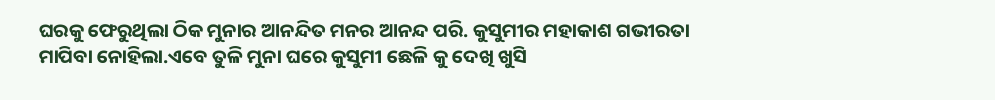ଘରକୁ ଫେରୁଥିଲା ଠିକ ମୁନାର ଆନନ୍ଦିତ ମନର ଆନନ୍ଦ ପରି. କୁସୁମୀର ମହାକାଶ ଗଭୀରତା ମାପିବା ନୋହିଲା.ଏବେ ତୁଳି ମୁନା ଘରେ କୁସୁମୀ ଛେଳି କୁ ଦେଖି ଖୁସି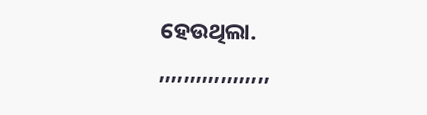ହେଉଥିଲା.
,,,,,,,,,,,,,,,,,,